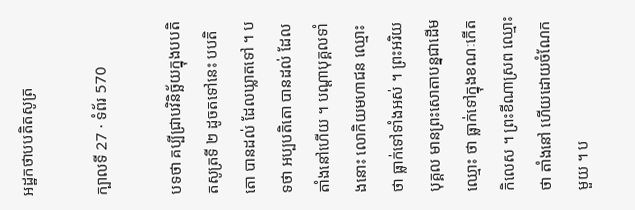អដ្ឋកថាបបតិតសូត្រ

ក្បាលទី 27 · ទំព័រ 570

បទថា គប្បីជ្រាបវិនិច្ឆ័យក្នុងបបតិតសូត្រទី ២ ដូចតទៅនេះ បបតិតោ បានដល់ ដែលឃ្លាតទៅ ។ បទថា អប្បបតិតោ បានដល់ ដែលតាំងនៅហើយ ។ បណ្តាបុគ្គលទាំងនោះ លោកិយមហាជន ឈ្មោះ ថា ធ្លាក់ទៅទាំងអស់ ។ ព្រះអរិយបុគ្គល មានព្រះសោតាបន្នជាដើម ឈ្មោះ ថា ធ្លាក់ទៅក្នុងខណៈកើតកិលេស ។ ព្រះខីណាស្រព ឈ្មោះថា តាំងនៅ ហើយដោយចំណែកមួយ ។ ប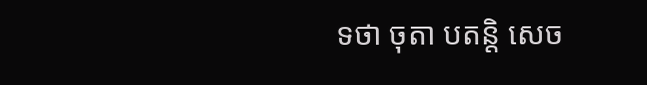ទថា ចុតា បតន្តិ សេច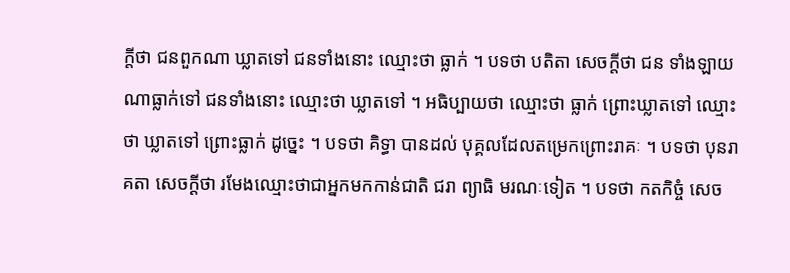ក្តីថា ជនពួកណា ឃ្លាតទៅ ជនទាំងនោះ ឈ្មោះថា ធ្លាក់ ។ បទថា បតិតា សេចក្តីថា ជន ទាំងឡាយណាធ្លាក់ទៅ ជនទាំងនោះ ឈ្មោះថា ឃ្លាតទៅ ។ អធិប្បាយថា ឈ្មោះថា ធ្លាក់ ព្រោះឃ្លាតទៅ ឈ្មោះថា ឃ្លាតទៅ ព្រោះធ្លាក់ ដូច្នេះ ។ បទថា គិទ្ធា បានដល់ បុគ្គលដែលតម្រេកព្រោះរាគៈ ។ បទថា បុនរាគតា សេចក្តីថា រមែងឈ្មោះថាជាអ្នកមកកាន់ជាតិ ជរា ព្យាធិ មរណៈទៀត ។ បទថា កតកិច្ចំ សេច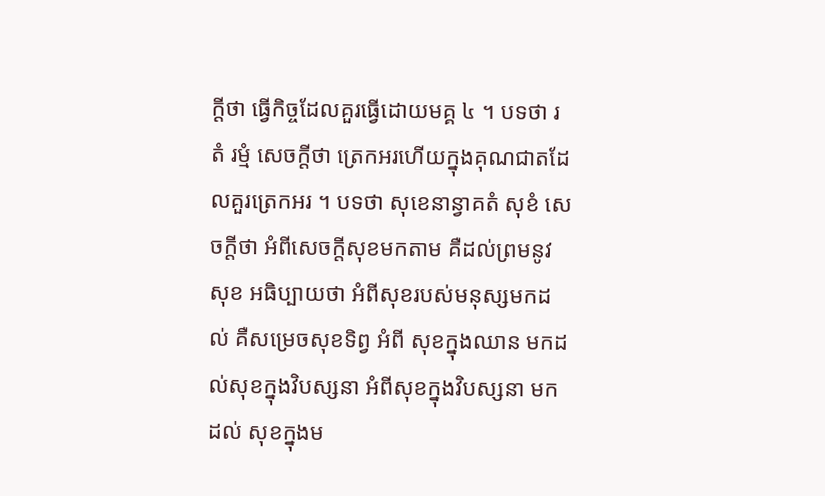ក្តីថា ធ្វើកិច្ចដែលគួរធ្វើដោយមគ្គ ៤ ។ បទថា រតំ រម្មំ សេចក្តីថា ត្រេកអរហើយក្នុងគុណជាតដែលគួរត្រេកអរ ។ បទថា សុខេនាន្វាគតំ សុខំ សេចក្តីថា អំពីសេចក្តីសុខមកតាម គឺដល់ព្រមនូវ សុខ អធិប្បាយថា អំពីសុខរបស់មនុស្សមកដល់ គឺសម្រេចសុខទិព្វ អំពី សុខក្នុងឈាន មកដល់សុខក្នុងវិបស្សនា អំពីសុខក្នុងវិបស្សនា មកដល់ សុខក្នុងម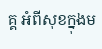គ្គ អំពីសុខក្នុងម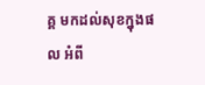គ្គ មកដល់សុខក្នុងផល អំពី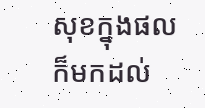សុខក្នុងផល ក៏មកដល់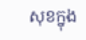សុខក្នុង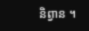និព្វាន ។